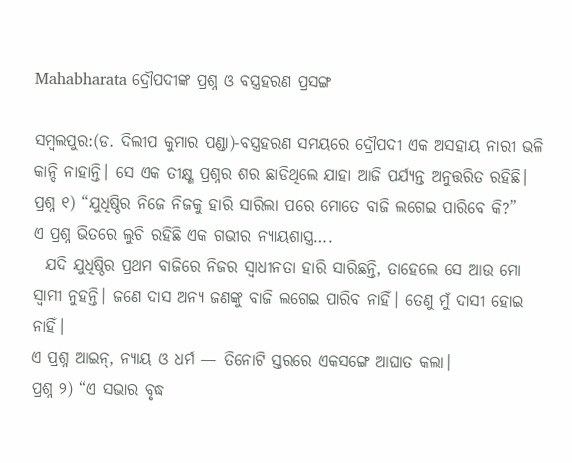Mahabharata ଦ୍ରୌପଦୀଙ୍କ ପ୍ରଶ୍ନ ଓ ବସ୍ତ୍ରହରଣ ପ୍ରସଙ୍ଗ

ସମ୍ବଲପୁର:(ଡ. ଦିଲୀପ କୁମାର ପଣ୍ଡା)-ବସ୍ତ୍ରହରଣ ସମୟରେ ଦ୍ରୌପଦୀ ଏକ ଅସହାୟ ନାରୀ ଭଳି କାନ୍ଦି ନାହାନ୍ତି। ସେ ଏକ ତୀକ୍ଷ୍ଣ ପ୍ରଶ୍ନର ଶର ଛାଡିଥିଲେ ଯାହା ଆଜି ପର୍ଯ୍ୟନ୍ତ ଅନୁତ୍ତରିତ ରହିଛି।
ପ୍ରଶ୍ନ ୧) “ଯୁଧିଷ୍ଠିର ନିଜେ ନିଜକୁ ହାରି ସାରିଲା ପରେ ମୋତେ ବାଜି ଲଗେଇ ପାରିବେ କି?”
ଏ ପ୍ରଶ୍ନ ଭିତରେ ଲୁଚି ରହିଛି ଏକ ଗଭୀର ନ୍ୟାୟଶାସ୍ତ୍ର….
  ଯଦି ଯୁଧିଷ୍ଠିର ପ୍ରଥମ ବାଜିରେ ନିଜର ସ୍ଵାଧୀନତା ହାରି ସାରିଛନ୍ତି, ତାହେଲେ ସେ ଆଉ ମୋ ସ୍ବାମୀ ନୁହନ୍ତି। ଜଣେ ଦାସ ଅନ୍ୟ ଜଣଙ୍କୁ ବାଜି ଲଗେଇ ପାରିବ ନାହିଁ। ତେଣୁ ମୁଁ ଦାସୀ ହୋଇ ନାହିଁ।
ଏ ପ୍ରଶ୍ନ ଆଇନ୍, ନ୍ୟାୟ ଓ ଧର୍ମ — ତିନୋଟି ସ୍ତରରେ ଏକସଙ୍ଗେ ଆଘାତ କଲା।
ପ୍ରଶ୍ନ ୨) “ଏ ସଭାର ବୃଦ୍ଧ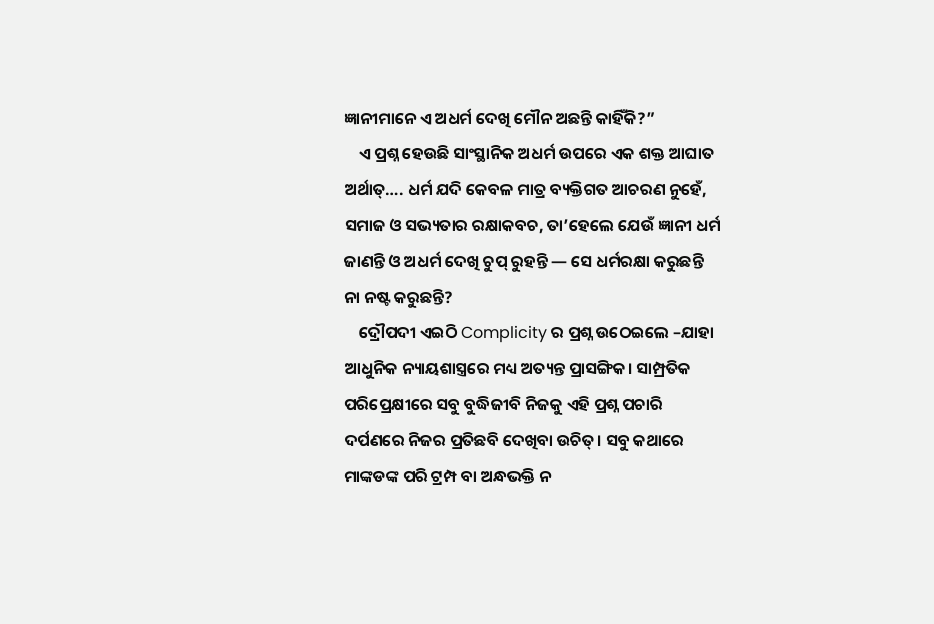ଜ୍ଞାନୀମାନେ ଏ ଅଧର୍ମ ଦେଖି ମୌନ ଅଛନ୍ତି କାହିଁକି?”
    ଏ ପ୍ରଶ୍ନ ହେଉଛି ସାଂସ୍ଥାନିକ ଅଧର୍ମ ଉପରେ ଏକ ଶକ୍ତ ଆଘାତ
ଅର୍ଥାତ୍…. ଧର୍ମ ଯଦି କେବଳ ମାତ୍ର ବ୍ୟକ୍ତିଗତ ଆଚରଣ ନୁହେଁ, ସମାଜ ଓ ସଭ୍ୟତାର ରକ୍ଷାକବଚ, ତା’ହେଲେ ଯେଉଁ ଜ୍ଞାନୀ ଧର୍ମ ଜାଣନ୍ତି ଓ ଅଧର୍ମ ଦେଖି ଚୁପ୍ ରୁହନ୍ତି — ସେ ଧର୍ମରକ୍ଷା କରୁଛନ୍ତି ନା ନଷ୍ଟ କରୁଛନ୍ତି?
    ଦ୍ରୌପଦୀ ଏଇଠି Complicity ର ପ୍ରଶ୍ନ ଉଠେଇଲେ –ଯାହା ଆଧୁନିକ ନ୍ୟାୟଶାସ୍ତ୍ରରେ ମଧ୍ୟ ଅତ୍ୟନ୍ତ ପ୍ରାସଙ୍ଗିକ। ସାମ୍ପ୍ରତିକ ପରିପ୍ରେକ୍ଷୀରେ ସବୁ ବୁଦ୍ଧିଜୀବି ନିଜକୁ ଏହି ପ୍ରଶ୍ନ ପଚାରି ଦର୍ପଣରେ ନିଜର ପ୍ରତିଛବି ଦେଖିବା ଉଚିତ୍। ସବୁ କଥାରେ ମାଙ୍କଡଙ୍କ ପରି ଟ୍ରମ୍ପ ବା ଅନ୍ଧଭକ୍ତି ନ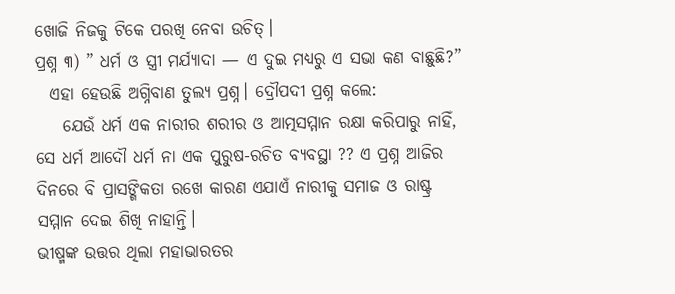ଖୋଜି ନିଜକୁ ଟିକେ ପରଖି ନେବା ଉଚିତ୍।
ପ୍ରଶ୍ନ ୩) ” ଧର୍ମ ଓ ସ୍ତ୍ରୀ ମର୍ଯ୍ୟାଦା — ଏ ଦୁଇ ମଧ୍ୟରୁ ଏ ସଭା କଣ ବାଛୁଛି?”
  ଏହା ହେଉଛି ଅଗ୍ନିବାଣ ତୁଲ୍ୟ ପ୍ରଶ୍ନ। ଦ୍ରୌପଦୀ ପ୍ରଶ୍ନ କଲେ:
    ଯେଉଁ ଧର୍ମ ଏକ ନାରୀର ଶରୀର ଓ ଆତ୍ମସମ୍ମାନ ରକ୍ଷା କରିପାରୁ ନାହିଁ, ସେ ଧର୍ମ ଆଦୌ ଧର୍ମ ନା ଏକ ପୁରୁଷ-ରଚିତ ବ୍ୟବସ୍ଥା ?? ଏ ପ୍ରଶ୍ନ ଆଜିର ଦିନରେ ବି ପ୍ରାସଙ୍ଗିକତା ରଖେ କାରଣ ଏଯାଏଁ ନାରୀକୁ ସମାଜ ଓ ରାଷ୍ଟ୍ର ସମ୍ମାନ ଦେଇ ଶିଖି ନାହାନ୍ତି।
ଭୀଷ୍ମଙ୍କ ଉତ୍ତର ଥିଲା ମହାଭାରତର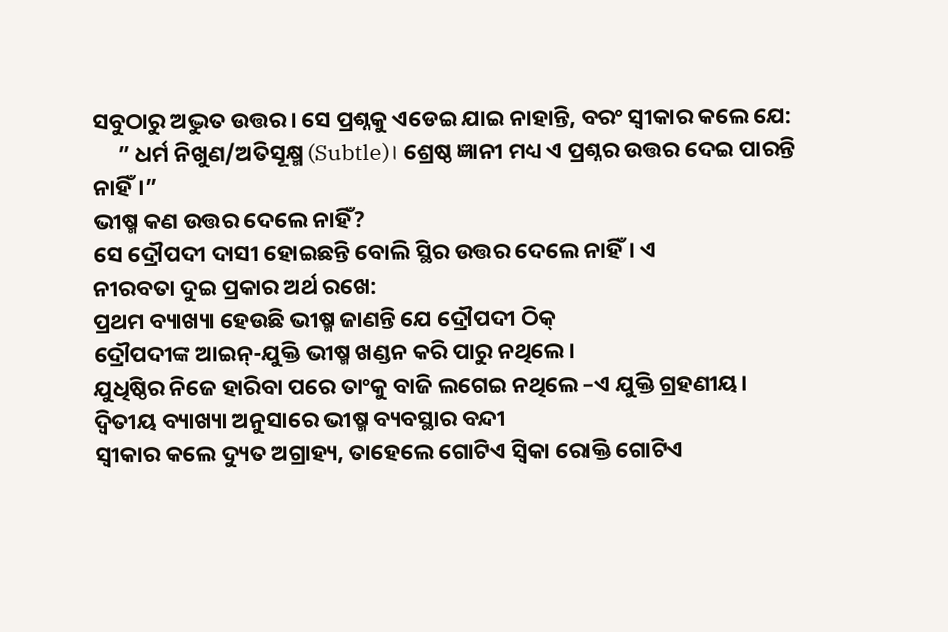ସବୁଠାରୁ ଅଦ୍ଭୁତ ଉତ୍ତର। ସେ ପ୍ରଶ୍ନକୁ ଏଡେଇ ଯାଇ ନାହାନ୍ତି, ବରଂ ସ୍ବୀକାର କଲେ ଯେ:
     ” ଧର୍ମ ନିଖୁଣ/ଅତିସୂକ୍ଷ୍ମ (Subtle)। ଶ୍ରେଷ୍ଠ ଜ୍ଞାନୀ ମଧ୍ୟ ଏ ପ୍ରଶ୍ନର ଉତ୍ତର ଦେଇ ପାରନ୍ତି ନାହିଁ।”
ଭୀଷ୍ମ କଣ ଉତ୍ତର ଦେଲେ ନାହିଁ?
ସେ ଦ୍ରୌପଦୀ ଦାସୀ ହୋଇଛନ୍ତି ବୋଲି ସ୍ଥିର ଉତ୍ତର ଦେଲେ ନାହିଁ। ଏ
ନୀରବତା ଦୁଇ ପ୍ରକାର ଅର୍ଥ ରଖେ:
ପ୍ରଥମ ବ୍ୟାଖ୍ୟା ହେଉଛି ଭୀଷ୍ମ ଜାଣନ୍ତି ଯେ ଦ୍ରୌପଦୀ ଠିକ୍
ଦ୍ରୌପଦୀଙ୍କ ଆଇନ୍-ଯୁକ୍ତି ଭୀଷ୍ମ ଖଣ୍ଡନ କରି ପାରୁ ନଥିଲେ।
ଯୁଧିଷ୍ଠିର ନିଜେ ହାରିବା ପରେ ତାଂକୁ ବାଜି ଲଗେଇ ନଥିଲେ –ଏ ଯୁକ୍ତି ଗ୍ରହଣୀୟ।
ଦ୍ଵିତୀୟ ବ୍ୟାଖ୍ୟା ଅନୁସାରେ ଭୀଷ୍ମ ବ୍ୟବସ୍ଥାର ବନ୍ଦୀ
ସ୍ବୀକାର କଲେ ଦ୍ୟୁତ ଅଗ୍ରାହ୍ୟ, ତାହେଲେ ଗୋଟିଏ ସ୍ଵିକା ରୋକ୍ତି ଗୋଟିଏ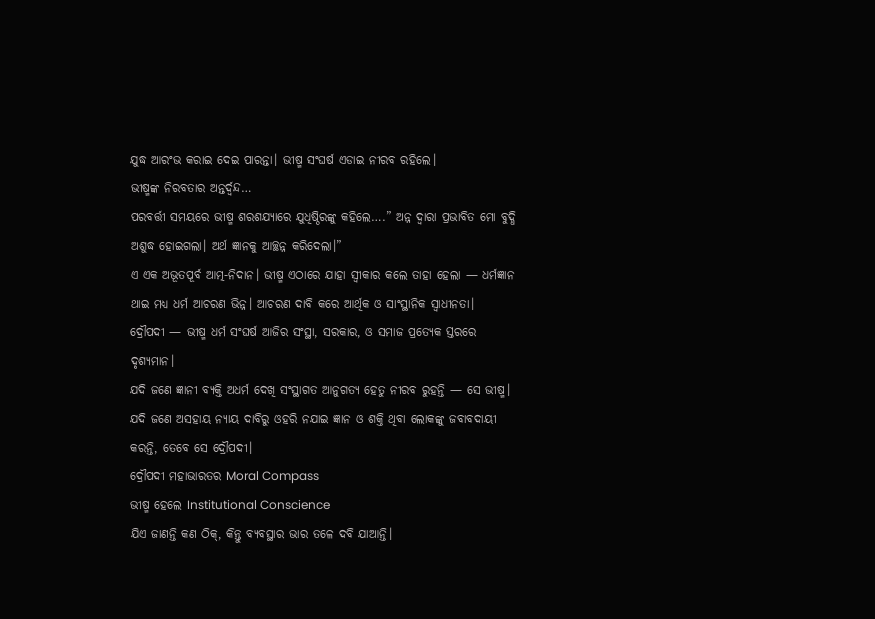ଯୁଦ୍ଧ ଆରଂଭ କରାଇ ଦେଇ ପାରନ୍ତା। ଭୀଷ୍ମ ସଂଘର୍ଷ ଏଡାଇ ନୀରବ ରହିଲେ।
ଭୀଷ୍ମଙ୍କ ନିରବତାର ଅନ୍ତର୍ଦ୍ୱନ୍ଦ…
ପରବର୍ତ୍ତୀ ସମୟରେ ଭୀଷ୍ମ ଶରଶଯ୍ୟାରେ ଯୁଧିଷ୍ଠିରଙ୍କୁ କହିଲେ….” ଅନ୍ନ ଦ୍ୱାରା ପ୍ରଭାବିତ ମୋ ବୁଦ୍ଧି ଅଶୁଦ୍ଧ ହୋଇଗଲା। ଅର୍ଥ ଜ୍ଞାନକୁ ଆଚ୍ଛନ୍ନ କରିଦେଲା।”
ଏ ଏକ ଅଭୂତପୂର୍ବ ଆତ୍ମ-ନିଦାନ। ଭୀଷ୍ମ ଏଠାରେ ଯାହା ସ୍ବୀକାର କଲେ ତାହା ହେଲା — ଧର୍ମଜ୍ଞାନ ଥାଇ ମଧ୍ୟ ଧର୍ମ ଆଚରଣ ଭିନ୍ନ। ଆଚରଣ ଦାବି କରେ ଆର୍ଥିକ ଓ ସାଂସ୍ଥାନିକ ସ୍ଵାଧୀନତା।
ଦ୍ରୌପଦୀ — ଭୀଷ୍ମ ଧର୍ମ ସଂଘର୍ଷ ଆଜିର ସଂସ୍ଥା, ସରକାର, ଓ ସମାଜ ପ୍ରତ୍ୟେକ ସ୍ତରରେ ଦୃଶ୍ୟମାନ।
ଯଦି ଜଣେ ଜ୍ଞାନୀ ବ୍ୟକ୍ତି ଅଧର୍ମ ଦେଖି ସଂସ୍ଥାଗତ ଆନୁଗତ୍ୟ ହେତୁ ନୀରବ ରୁହନ୍ତି — ସେ ଭୀଷ୍ମ।
ଯଦି ଜଣେ ଅସହାୟ ନ୍ୟାୟ ଦାବିରୁ ଓହରି ନଯାଇ ଜ୍ଞାନ ଓ ଶକ୍ତି ଥିବା ଲୋକଙ୍କୁ ଜବାବଦାୟୀ କରନ୍ତି, ତେବେ ସେ ଦ୍ରୌପଦୀ।
ଦ୍ରୌପଦୀ ମହାଭାରତର Moral Compass
ଭୀଷ୍ମ ହେଲେ Institutional Conscience
ଯିଏ ଜାଣନ୍ତି କଣ ଠିକ୍, କିନ୍ତୁ ବ୍ୟବସ୍ଥାର ଭାର ତଳେ ଦବି ଯାଆନ୍ତି।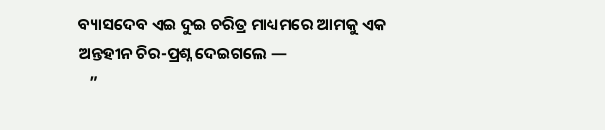ବ୍ୟାସଦେବ ଏଇ ଦୁଇ ଚରିତ୍ର ମାଧ୍ୟମରେ ଆମକୁ ଏକ ଅନ୍ତହୀନ ଚିର-ପ୍ରଶ୍ନ ଦେଇଗଲେ —
   ”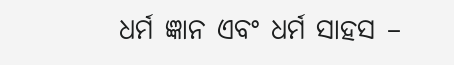ଧର୍ମ ଜ୍ଞାନ ଏବଂ ଧର୍ମ ସାହସ –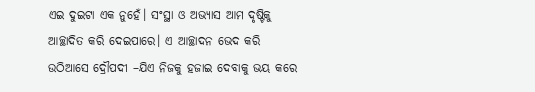ଏଇ ଦୁଇଟା ଏକ ନୁହେଁ। ସଂସ୍ଥା ଓ ଅଭ୍ୟାସ ଆମ ଦୃଷ୍ଟିକୁ ଆଚ୍ଛାଦିତ କରି ଦେଇପାରେ। ଏ ଆଚ୍ଛାଦନ ଭେଦ କରି ଉଠିଆସେ ଦ୍ରୌପଦୀ –ଯିଏ ନିଜକୁ ହଜାଇ ଦେବାକୁ ଭୟ କରେ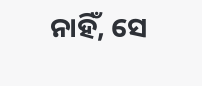ନାହିଁ, ସେ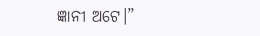ଜ୍ଞାନୀ ଅଟେ।”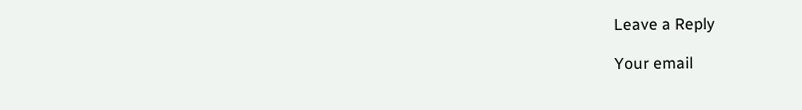Leave a Reply

Your email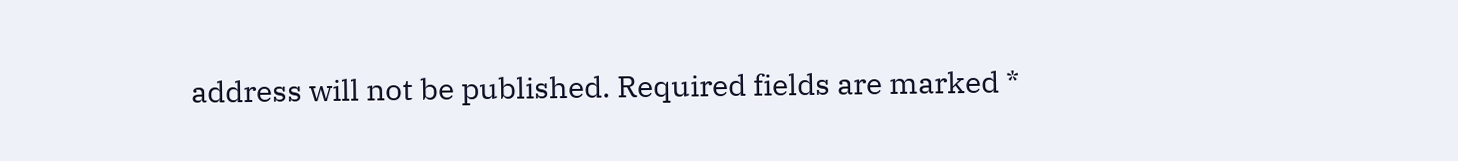address will not be published. Required fields are marked *